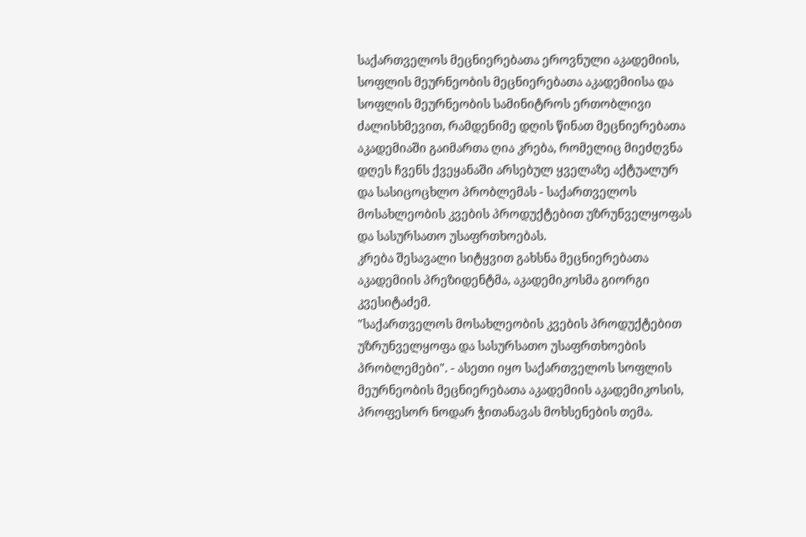საქართველოს მეცნიერებათა ეროვნული აკადემიის, სოფლის მეურნეობის მეცნიერებათა აკადემიისა და სოფლის მეურნეობის სამინიტროს ერთობლივი ძალისხმევით, რამდენიმე დღის წინათ მეცნიერებათა აკადემიაში გაიმართა ღია კრება, რომელიც მიეძღვნა დღეს ჩვენს ქვეყანაში არსებულ ყველაზე აქტუალურ და სასიცოცხლო პრობლემას - საქართველოს მოსახლეობის კვების პროდუქტებით უზრუნველყოფას და სასურსათო უსაფრთხოებას.
კრება შესავალი სიტყვით გახსნა მეცნიერებათა აკადემიის პრეზიდენტმა, აკადემიკოსმა გიორგი კვესიტაძემ.
"საქართველოს მოსახლეობის კვების პროდუქტებით უზრუნველყოფა და სასურსათო უსაფრთხოების პრობლემები". - ასეთი იყო საქართველოს სოფლის მეურნეობის მეცნიერებათა აკადემიის აკადემიკოსის, პროფესორ ნოდარ ჭითანავას მოხსენების თემა.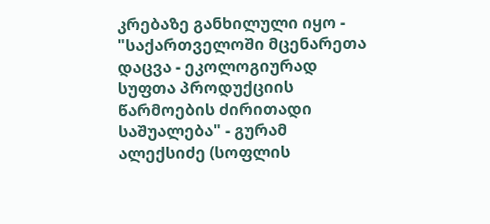კრებაზე განხილული იყო - "საქართველოში მცენარეთა დაცვა - ეკოლოგიურად სუფთა პროდუქციის წარმოების ძირითადი საშუალება" - გურამ ალექსიძე (სოფლის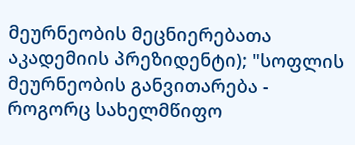მეურნეობის მეცნიერებათა აკადემიის პრეზიდენტი); "სოფლის მეურნეობის განვითარება - როგორც სახელმწიფო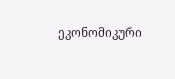ეკონომიკური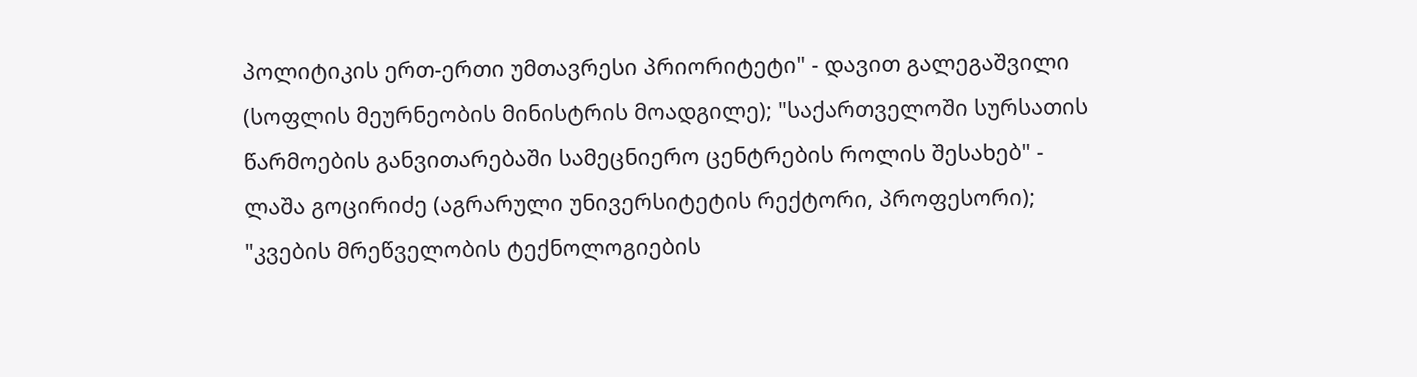პოლიტიკის ერთ-ერთი უმთავრესი პრიორიტეტი" - დავით გალეგაშვილი (სოფლის მეურნეობის მინისტრის მოადგილე); "საქართველოში სურსათის წარმოების განვითარებაში სამეცნიერო ცენტრების როლის შესახებ" - ლაშა გოცირიძე (აგრარული უნივერსიტეტის რექტორი, პროფესორი); "კვების მრეწველობის ტექნოლოგიების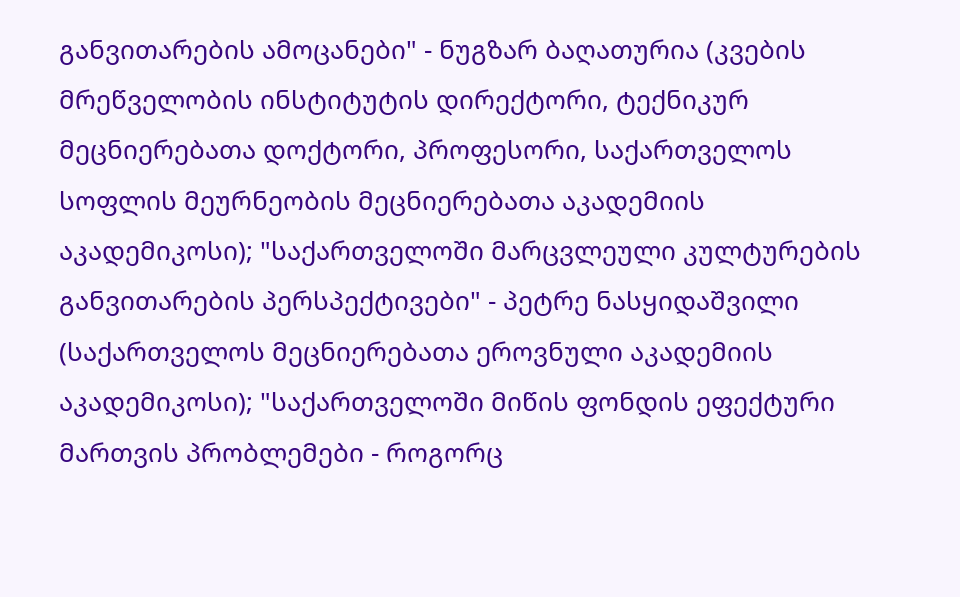განვითარების ამოცანები" - ნუგზარ ბაღათურია (კვების მრეწველობის ინსტიტუტის დირექტორი, ტექნიკურ მეცნიერებათა დოქტორი, პროფესორი, საქართველოს სოფლის მეურნეობის მეცნიერებათა აკადემიის აკადემიკოსი); "საქართველოში მარცვლეული კულტურების განვითარების პერსპექტივები" - პეტრე ნასყიდაშვილი (საქართველოს მეცნიერებათა ეროვნული აკადემიის აკადემიკოსი); "საქართველოში მიწის ფონდის ეფექტური მართვის პრობლემები - როგორც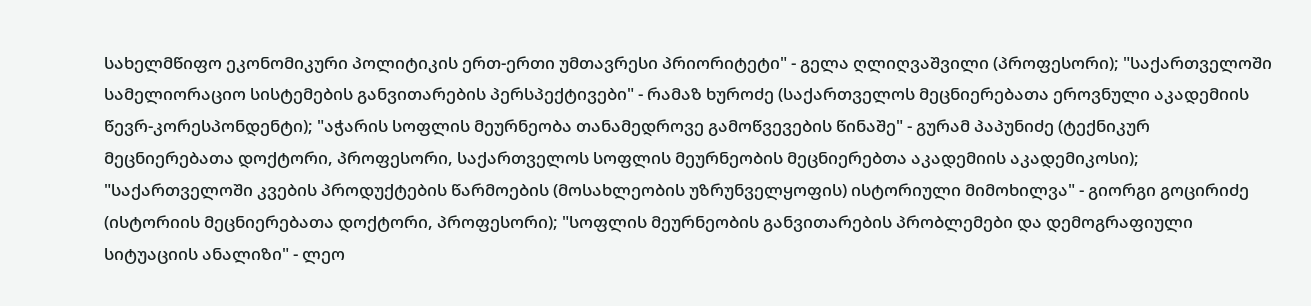სახელმწიფო ეკონომიკური პოლიტიკის ერთ-ერთი უმთავრესი პრიორიტეტი" - გელა ღლიღვაშვილი (პროფესორი); "საქართველოში სამელიორაციო სისტემების განვითარების პერსპექტივები" - რამაზ ხუროძე (საქართველოს მეცნიერებათა ეროვნული აკადემიის წევრ-კორესპონდენტი); "აჭარის სოფლის მეურნეობა თანამედროვე გამოწვევების წინაშე" - გურამ პაპუნიძე (ტექნიკურ მეცნიერებათა დოქტორი, პროფესორი, საქართველოს სოფლის მეურნეობის მეცნიერებთა აკადემიის აკადემიკოსი); "საქართველოში კვების პროდუქტების წარმოების (მოსახლეობის უზრუნველყოფის) ისტორიული მიმოხილვა" - გიორგი გოცირიძე (ისტორიის მეცნიერებათა დოქტორი, პროფესორი); "სოფლის მეურნეობის განვითარების პრობლემები და დემოგრაფიული სიტუაციის ანალიზი" - ლეო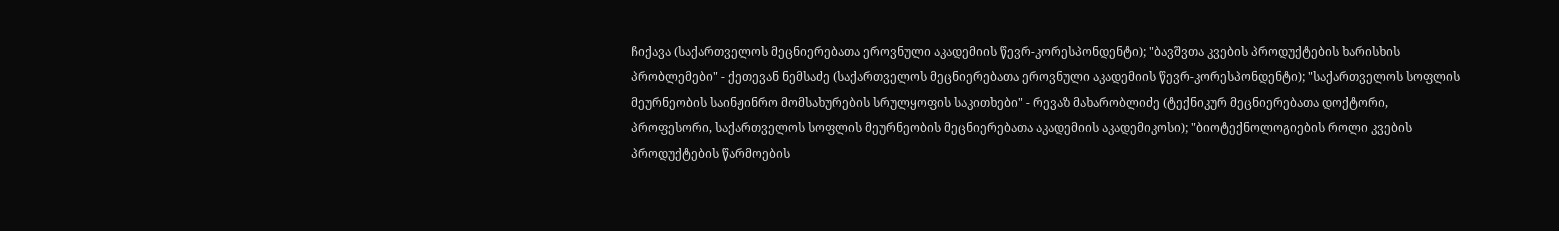ჩიქავა (საქართველოს მეცნიერებათა ეროვნული აკადემიის წევრ-კორესპონდენტი); "ბავშვთა კვების პროდუქტების ხარისხის პრობლემები" - ქეთევან ნემსაძე (საქართველოს მეცნიერებათა ეროვნული აკადემიის წევრ-კორესპონდენტი); "საქართველოს სოფლის მეურნეობის საინჟინრო მომსახურების სრულყოფის საკითხები" - რევაზ მახარობლიძე (ტექნიკურ მეცნიერებათა დოქტორი, პროფესორი, საქართველოს სოფლის მეურნეობის მეცნიერებათა აკადემიის აკადემიკოსი); "ბიოტექნოლოგიების როლი კვების პროდუქტების წარმოების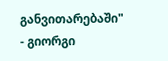განვითარებაში" - გიორგი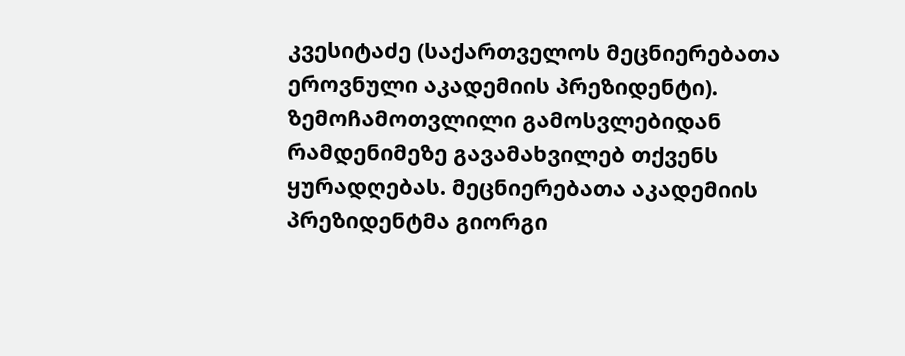კვესიტაძე (საქართველოს მეცნიერებათა ეროვნული აკადემიის პრეზიდენტი).
ზემოჩამოთვლილი გამოსვლებიდან რამდენიმეზე გავამახვილებ თქვენს ყურადღებას. მეცნიერებათა აკადემიის პრეზიდენტმა გიორგი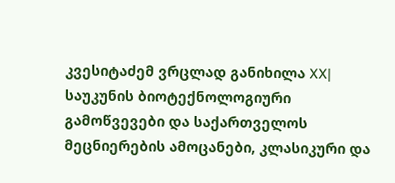კვესიტაძემ ვრცლად განიხილა XX| საუკუნის ბიოტექნოლოგიური გამოწვევები და საქართველოს მეცნიერების ამოცანები, კლასიკური და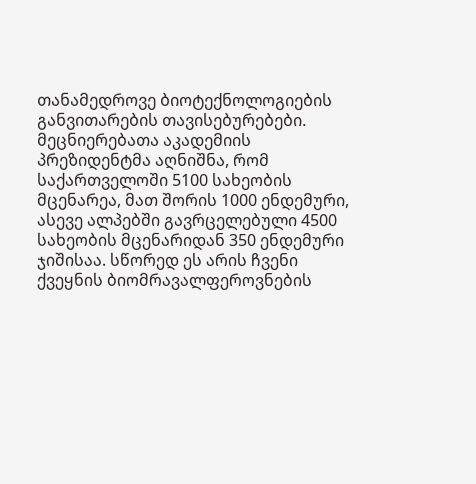თანამედროვე ბიოტექნოლოგიების განვითარების თავისებურებები. მეცნიერებათა აკადემიის პრეზიდენტმა აღნიშნა, რომ საქართველოში 5100 სახეობის მცენარეა, მათ შორის 1000 ენდემური, ასევე ალპებში გავრცელებული 4500 სახეობის მცენარიდან 350 ენდემური ჯიშისაა. სწორედ ეს არის ჩვენი ქვეყნის ბიომრავალფეროვნების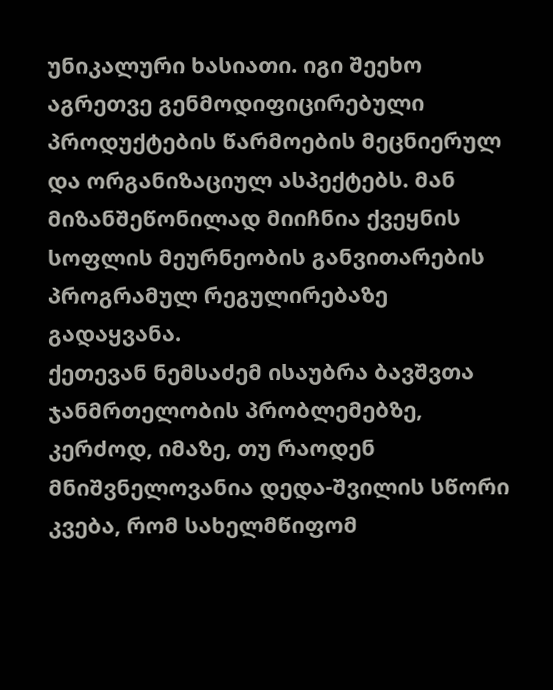უნიკალური ხასიათი. იგი შეეხო აგრეთვე გენმოდიფიცირებული პროდუქტების წარმოების მეცნიერულ და ორგანიზაციულ ასპექტებს. მან მიზანშეწონილად მიიჩნია ქვეყნის სოფლის მეურნეობის განვითარების პროგრამულ რეგულირებაზე გადაყვანა.
ქეთევან ნემსაძემ ისაუბრა ბავშვთა ჯანმრთელობის პრობლემებზე, კერძოდ, იმაზე, თუ რაოდენ მნიშვნელოვანია დედა-შვილის სწორი კვება, რომ სახელმწიფომ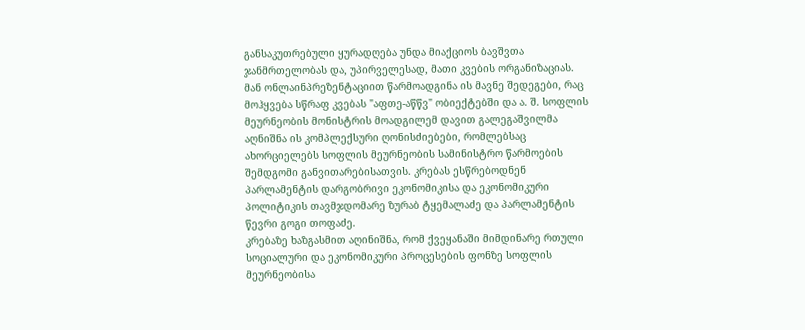განსაკუთრებული ყურადღება უნდა მიაქციოს ბავშვთა ჯანმრთელობას და, უპირველესად, მათი კვების ორგანიზაციას. მან ონლაინპრეზენტაციით წარმოადგინა ის მავნე შედეგები, რაც მოჰყვება სწრაფ კვებას "აფთე-აწწვ" ობიექტებში და ა. შ. სოფლის მეურნეობის მონისტრის მოადგილემ დავით გალეგაშვილმა აღნიშნა ის კომპლექსური ღონისძიებები, რომლებსაც ახორციელებს სოფლის მეურნეობის სამინისტრო წარმოების შემდგომი განვითარებისათვის. კრებას ესწრებოდნენ პარლამენტის დარგობრივი ეკონომიკისა და ეკონომიკური პოლიტიკის თავმჯდომარე ზურაბ ტყემალაძე და პარლამენტის წევრი გოგი თოფაძე.
კრებაზე ხაზგასმით აღინიშნა, რომ ქვეყანაში მიმდინარე რთული სოციალური და ეკონომიკური პროცესების ფონზე სოფლის მეურნეობისა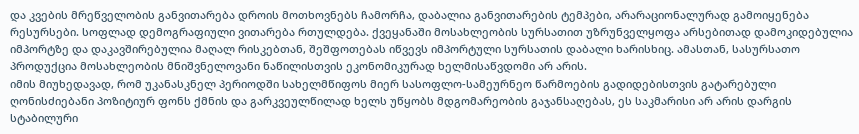და კვების მრეწველობის განვითარება დროის მოთხოვნებს ჩამორჩა, დაბალია განვითარების ტემპები, არარაციონალურად გამოიყენება რესურსები. სოფლად დემოგრაფიული ვითარება რთულდება. ქვეყანაში მოსახლეობის სურსათით უზრუნველყოფა არსებითად დამოკიდებულია იმპორტზე და დაკავშირებულია მაღალ რისკებთან, შეშფოთებას იწვევს იმპორტული სურსათის დაბალი ხარისხიც. ამასთან, სასურსათო პროდუქცია მოსახლეობის მნიშვნელოვანი ნაწილისთვის ეკონომიკურად ხელმისაწვდომი არ არის.
იმის მიუხედავად, რომ უკანასკნელ პერიოდში სახელმწიფოს მიერ სასოფლო-სამეურნეო წარმოების გადიდებისთვის გატარებული ღონისძიებანი პოზიტიურ ფონს ქმნის და გარკვეულწილად ხელს უწყობს მდგომარეობის გაჯანსაღებას, ეს საკმარისი არ არის დარგის სტაბილური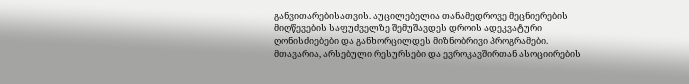განვითარებისათვის. აუცილებელია თანამედროვე მეცნიერების მიღწევების საფუძველზე შემუშავდეს დროის ადეკვატური ღონისძიებები და განხორცილდეს მიზნობრივი პროგრამები. მთავარია, არსებული რესურსები და ევროკავშირთან ასოციირების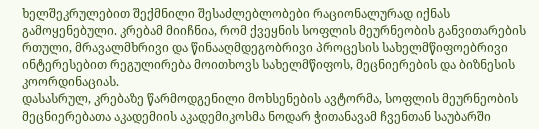ხელშეკრულებით შექმნილი შესაძლებლობები რაციონალურად იქნას გამოყენებული. კრებამ მიიჩნია, რომ ქვეყნის სოფლის მეურნეობის განვითარების რთული, მრავალმხრივი და წინააღმდეგობრივი პროცესის სახელმწიფოებრივი ინტერესებით რეგულირება მოითხოვს სახელმწიფოს, მეცნიერების და ბიზნესის კოორდინაციას.
დასასრულ, კრებაზე წარმოდგენილი მოხსენების ავტორმა, სოფლის მეურნეობის მეცნიერებათა აკადემიის აკადემიკოსმა ნოდარ ჭითანავამ ჩვენთან საუბარში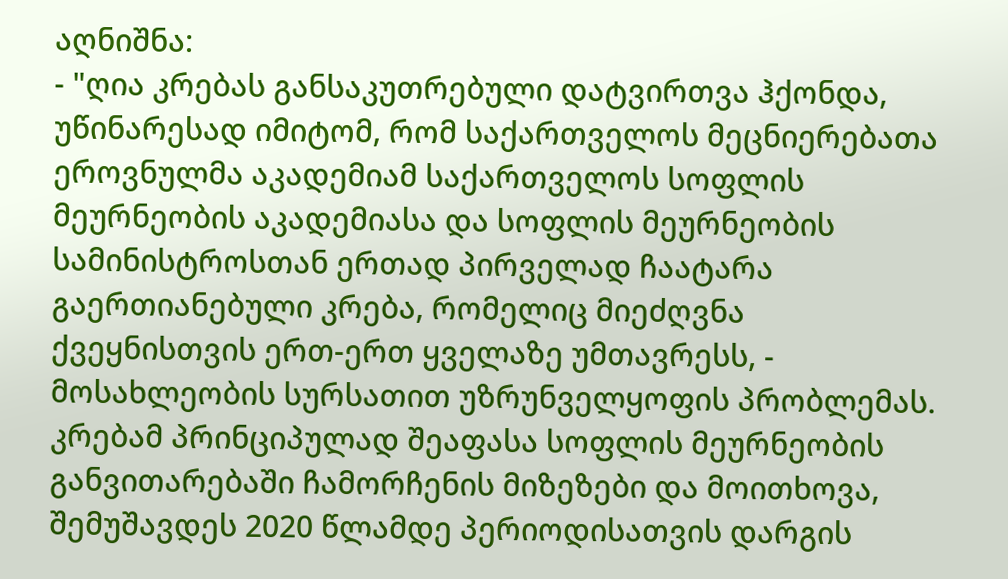აღნიშნა:
- "ღია კრებას განსაკუთრებული დატვირთვა ჰქონდა, უწინარესად იმიტომ, რომ საქართველოს მეცნიერებათა ეროვნულმა აკადემიამ საქართველოს სოფლის მეურნეობის აკადემიასა და სოფლის მეურნეობის სამინისტროსთან ერთად პირველად ჩაატარა გაერთიანებული კრება, რომელიც მიეძღვნა ქვეყნისთვის ერთ-ერთ ყველაზე უმთავრესს, - მოსახლეობის სურსათით უზრუნველყოფის პრობლემას. კრებამ პრინციპულად შეაფასა სოფლის მეურნეობის განვითარებაში ჩამორჩენის მიზეზები და მოითხოვა, შემუშავდეს 2020 წლამდე პერიოდისათვის დარგის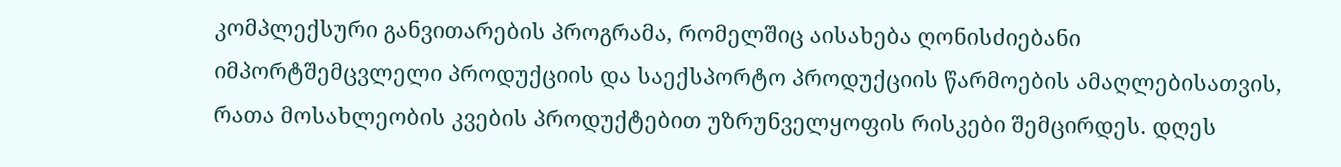კომპლექსური განვითარების პროგრამა, რომელშიც აისახება ღონისძიებანი იმპორტშემცვლელი პროდუქციის და საექსპორტო პროდუქციის წარმოების ამაღლებისათვის, რათა მოსახლეობის კვების პროდუქტებით უზრუნველყოფის რისკები შემცირდეს. დღეს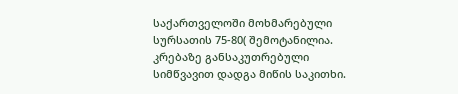საქართველოში მოხმარებული სურსათის 75-80( შემოტანილია.
კრებაზე განსაკუთრებული სიმწვავით დადგა მიწის საკითხი.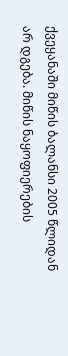ქვეყანაში მიწის ბალანსი 2005 წლიდან არ დგება. მიწის ნაყოფიერების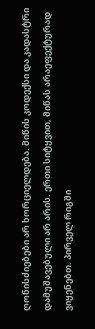ღონისძიებები არ ხორციელდება. მიწის კოდექსი და კადასტრი დამუშავებული არ არის. ერთი სიტყვით, მიწას არაეფექტურად ვიყენებთ. პირველ რიგში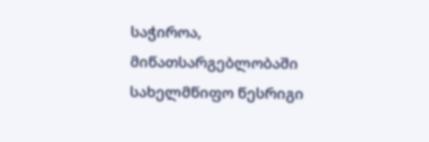საჭიროა, მიწათსარგებლობაში სახელმწიფო წესრიგი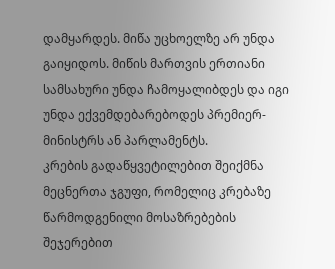დამყარდეს. მიწა უცხოელზე არ უნდა გაიყიდოს. მიწის მართვის ერთიანი სამსახური უნდა ჩამოყალიბდეს და იგი უნდა ექვემდებარებოდეს პრემიერ-მინისტრს ან პარლამენტს.
კრების გადაწყვეტილებით შეიქმნა მეცნერთა ჯგუფი, რომელიც კრებაზე წარმოდგენილი მოსაზრებების შეჯერებით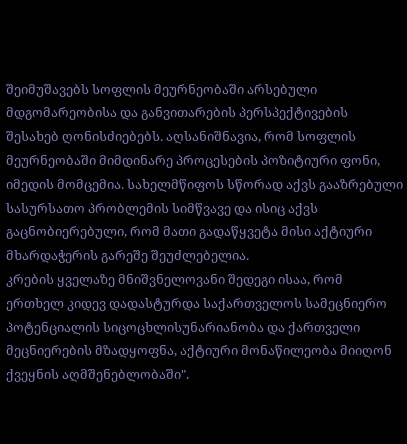შეიმუშავებს სოფლის მეურნეობაში არსებული მდგომარეობისა და განვითარების პერსპექტივების შესახებ ღონისძიებებს. აღსანიშნავია, რომ სოფლის მეურნეობაში მიმდინარე პროცესების პოზიტიური ფონი, იმედის მომცემია. სახელმწიფოს სწორად აქვს გააზრებული სასურსათო პრობლემის სიმწვავე და ისიც აქვს გაცნობიერებული, რომ მათი გადაწყვეტა მისი აქტიური მხარდაჭერის გარეშე შეუძლებელია.
კრების ყველაზე მნიშვნელოვანი შედეგი ისაა, რომ ერთხელ კიდევ დადასტურდა საქართველოს სამეცნიერო პოტენციალის სიცოცხლისუნარიანობა და ქართველი მეცნიერების მზადყოფნა, აქტიური მონაწილეობა მიიღონ ქვეყნის აღმშენებლობაში".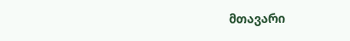მთავარი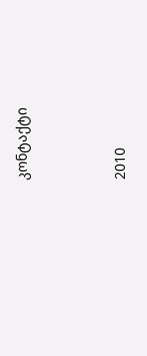კონტაქტი




2010